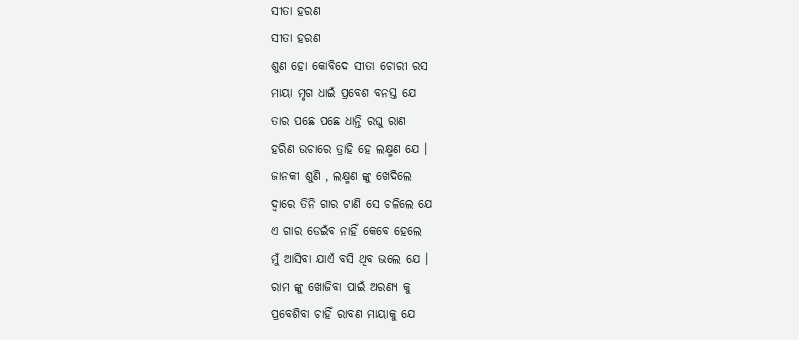ସୀତା ହରଣ
ସୀତା ହରଣ
ଶୁଣ ହୋ କୋବିଦେ ସୀତା ଚୋରୀ ରସ
ମାୟା ମୃଗ ଧାଇଁ ପ୍ରବେଶ ବନସ୍ତ ଯେ
ତାର ପଛେ ପଛେ ଧାନ୍ତି ରଘୁ ରାଣ
ହରିଣ ଉଚାରେ ତ୍ରାହି ହେ ଲକ୍ଷ୍ମଣ ଯେ ।
ଜାନକୀ ଶୁଣି , ଲକ୍ଷ୍ମଣ ଙ୍କୁ ଖେଦିଲେ
ଦ୍ୱାରେ ତିନି ଗାର ଟାଣି ସେ ଚଳିଲେ ଯେ
ଏ ଗାର ଡେଇଁବ ନାହିଁ କେବେ ହେଲେ
ମୁଁ ଆସିବା ଯାଏଁ ବସି ଥିବ ଭଲେ ଯେ ।
ରାମ ଙ୍କୁ ଖୋଜିବା ପାଇଁ ଅରଣ୍ୟ କୁ
ପ୍ରବେଶିବା ଚାହିଁ ରାବଣ ମାୟାକୁ ଯେ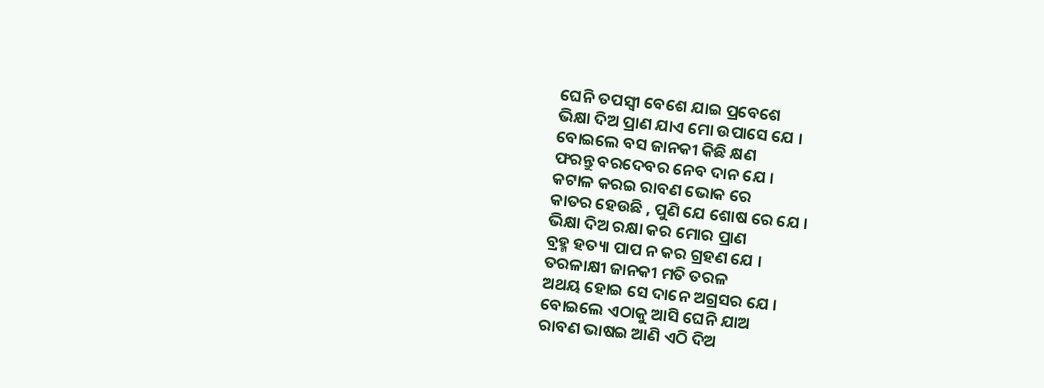ଘେନି ତପସ୍ୱୀ ବେଶେ ଯାଇ ପ୍ରବେଶେ
ଭିକ୍ଷା ଦିଅ ପ୍ରାଣ ଯାଏ ମୋ ଉପାସେ ଯେ ।
ବୋଇଲେ ବସ ଜାନକୀ କିଛି କ୍ଷଣ
ଫରନ୍ତୁ ବରଦେବର ନେବ ଦାନ ଯେ ।
କଟାଳ କରଇ ରାବଣ ଭୋକ ରେ
କାତର ହେଉଛି , ପୁଣି ଯେ ଶୋଷ ରେ ଯେ ।
ଭିକ୍ଷା ଦିଅ ରକ୍ଷା କର ମୋର ପ୍ରାଣ
ବ୍ରହ୍ମ ହତ୍ୟା ପାପ ନ କର ଗ୍ରହଣ ଯେ ।
ତରଳାକ୍ଷୀ ଜାନକୀ ମତି ତରଳ
ଅଥୟ ହୋଇ ସେ ଦାନେ ଅଗ୍ରସର ଯେ ।
ବୋଇଲେ ଏଠାକୁ ଆସି ଘେନି ଯାଅ
ରାବଣ ଭାଷଇ ଆଣି ଏଠି ଦିଅ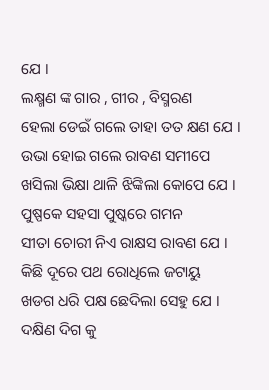ଯେ ।
ଲକ୍ଷ୍ମଣ ଙ୍କ ଗାର , ଗୀର , ବିସ୍ମରଣ
ହେଲା ଡେଇଁ ଗଲେ ତାହା ତତ କ୍ଷଣ ଯେ ।
ଉଭା ହୋଇ ଗଲେ ରାବଣ ସମୀପେ
ଖସିଲା ଭିକ୍ଷା ଥାଳି ଝିଙ୍କିଲା କୋପେ ଯେ ।
ପୁଷ୍ପକେ ସହସା ପୁଷ୍କରେ ଗମନ
ସୀତା ଚୋରୀ ନିଏ ରାକ୍ଷସ ରାବଣ ଯେ ।
କିଛି ଦୂରେ ପଥ ରୋଧିଲେ ଜଟାୟୁ
ଖଡଗ ଧରି ପକ୍ଷ ଛେଦିଲା ସେହୁ ଯେ ।
ଦକ୍ଷିଣ ଦିଗ କୁ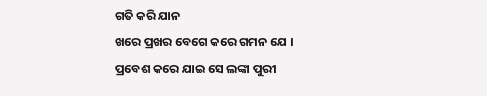ଗତି କରି ଯାନ
ଖରେ ପ୍ରଖର ବେଗେ କରେ ଗମନ ଯେ ।
ପ୍ରବେଶ କରେ ଯାଇ ସେ ଲଙ୍କା ପୁରୀ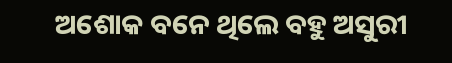ଅଶୋକ ବନେ ଥିଲେ ବହୁ ଅସୁରୀ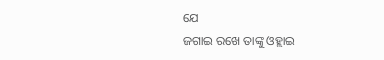ଯେ
ଜଗାଇ ରଖେ ତାଙ୍କୁ ଓହ୍ଲାଇ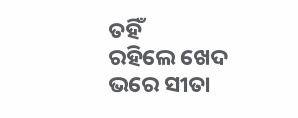ତହିଁ
ରହିଲେ ଖେଦ ଭରେ ସୀତା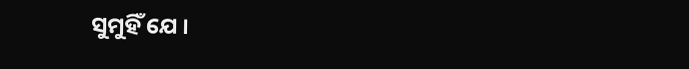ସୁମୁହିଁ ଯେ ।